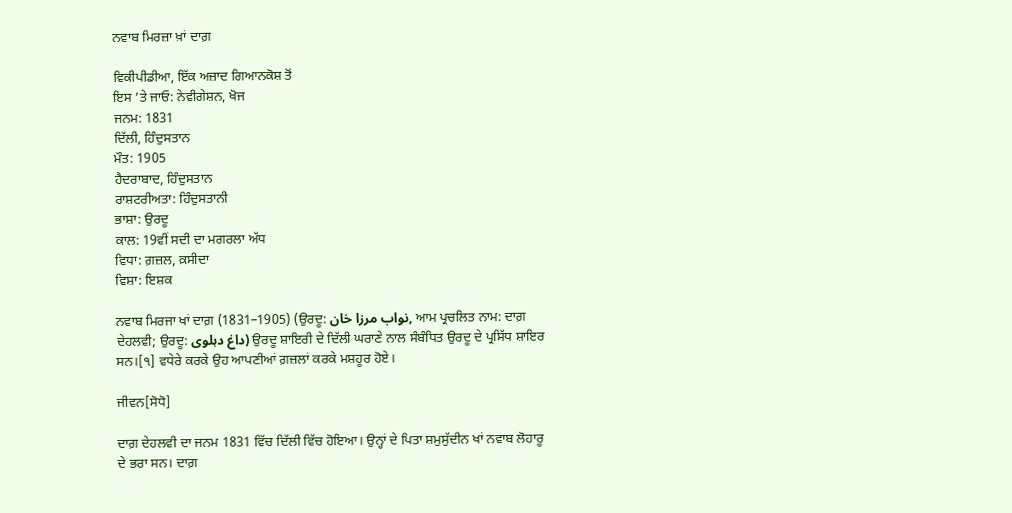ਨਵਾਬ ਮਿਰਜ਼ਾ ਖ਼ਾਂ ਦਾਗ਼

ਵਿਕੀਪੀਡੀਆ, ਇੱਕ ਅਜ਼ਾਦ ਗਿਆਨਕੋਸ਼ ਤੋਂ
ਇਸ ’ਤੇ ਜਾਓ: ਨੇਵੀਗੇਸ਼ਨ, ਖੋਜ
ਜਨਮ: 1831
ਦਿੱਲੀ, ਹਿੰਦੁਸਤਾਨ
ਮੌਤ: 1905
ਹੈਦਰਾਬਾਦ, ਹਿੰਦੁਸਤਾਨ
ਰਾਸ਼ਟਰੀਅਤਾ: ਹਿੰਦੁਸਤਾਨੀ
ਭਾਸ਼ਾ: ਉਰਦੂ
ਕਾਲ: 19ਵੀਂ ਸਦੀ ਦਾ ਮਗਰਲਾ ਅੱਧ
ਵਿਧਾ: ਗ਼ਜ਼ਲ, ਕ਼ਸੀਦਾ
ਵਿਸ਼ਾ: ਇਸ਼ਕ

ਨਵਾਬ ਮਿਰਜਾ ਖਾਂ ਦਾਗ਼ (1831–1905) (ਉਰਦੂ: نواب مرزا خان, ਆਮ ਪ੍ਰਚਲਿਤ ਨਾਮ: ਦਾਗ਼ ਦੇਹਲਵੀ; ਉਰਦੂ: داغ دہلوی) ਉਰਦੂ ਸ਼ਾਇਰੀ ਦੇ ਦਿੱਲੀ ਘਰਾਣੇ ਨਾਲ ਸੰਬੰਧਿਤ ਉਰਦੂ ਦੇ ਪ੍ਰਸਿੱਧ ਸ਼ਾਇਰ ਸਨ।[੧] ਵਧੇਰੇ ਕਰਕੇ ਉਹ ਆਪਣੀਆਂ ਗ਼ਜ਼ਲਾਂ ਕਰਕੇ ਮਸ਼ਹੂਰ ਹੋਏ।

ਜੀਵਨ[ਸੋਧੋ]

ਦਾਗ਼ ਦੇਹਲਵੀ ਦਾ ਜਨਮ 1831 ਵਿੱਚ ਦਿੱਲੀ ਵਿੱਚ ਹੋਇਆ। ਉਨ੍ਹਾਂ ਦੇ ਪਿਤਾ ਸ਼ਮੁਸੁੱਦੀਨ ਖਾਂ ਨਵਾਬ ਲੋਹਾਰੂ ਦੇ ਭਰਾ ਸਨ। ਦਾਗ਼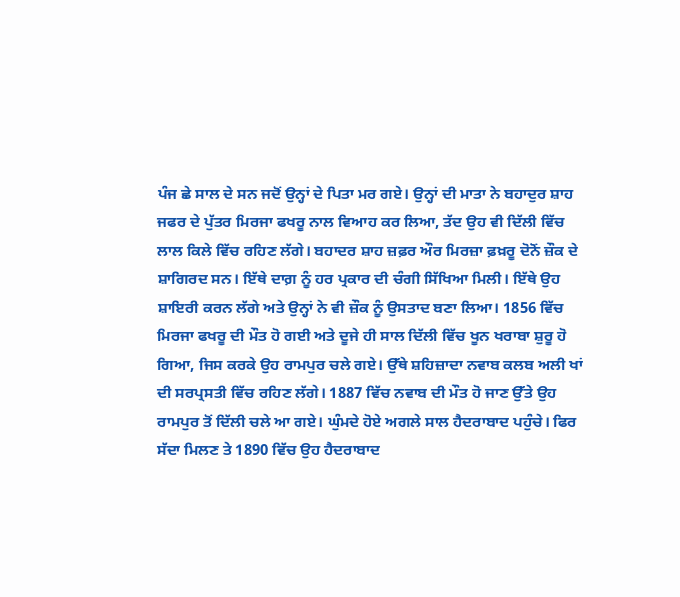ਪੰਜ ਛੇ ਸਾਲ ਦੇ ਸਨ ਜਦੋਂ ਉਨ੍ਹਾਂ ਦੇ ਪਿਤਾ ਮਰ ਗਏ। ਉਨ੍ਹਾਂ ਦੀ ਮਾਤਾ ਨੇ ਬਹਾਦੁਰ ਸ਼ਾਹ ਜਫਰ ਦੇ ਪੁੱਤਰ ਮਿਰਜਾ ਫਖਰੂ ਨਾਲ ਵਿਆਹ ਕਰ ਲਿਆ, ਤੱਦ ਉਹ ਵੀ ਦਿੱਲੀ ਵਿੱਚ ਲਾਲ ਕਿਲੇ ਵਿੱਚ ਰਹਿਣ ਲੱਗੇ। ਬਹਾਦਰ ਸ਼ਾਹ ਜ਼ਫ਼ਰ ਔਰ ਮਿਰਜ਼ਾ ਫ਼ਖ਼ਰੂ ਦੋਨੋਂ ਜ਼ੌਕ ਦੇ ਸ਼ਾਗਿਰਦ ਸਨ। ਇੱਥੇ ਦਾਗ਼ ਨੂੰ ਹਰ ਪ੍ਰਕਾਰ ਦੀ ਚੰਗੀ ਸਿੱਖਿਆ ਮਿਲੀ। ਇੱਥੇ ਉਹ ਸ਼ਾਇਰੀ ਕਰਨ ਲੱਗੇ ਅਤੇ ਉਨ੍ਹਾਂ ਨੇ ਵੀ ਜ਼ੌਕ ਨੂੰ ਉਸਤਾਦ ਬਣਾ ਲਿਆ। 1856 ਵਿੱਚ ਮਿਰਜਾ ਫਖਰੂ ਦੀ ਮੌਤ ਹੋ ਗਈ ਅਤੇ ਦੂਜੇ ਹੀ ਸਾਲ ਦਿੱਲੀ ਵਿੱਚ ਖੂਨ ਖਰਾਬਾ ਸ਼ੁਰੂ ਹੋ ਗਿਆ, ਜਿਸ ਕਰਕੇ ਉਹ ਰਾਮਪੁਰ ਚਲੇ ਗਏ। ਉੱਥੇ ਸ਼ਹਿਜ਼ਾਦਾ ਨਵਾਬ ਕਲਬ ਅਲੀ ਖਾਂ ਦੀ ਸਰਪ੍ਰਸਤੀ ਵਿੱਚ ਰਹਿਣ ਲੱਗੇ। 1887 ਵਿੱਚ ਨਵਾਬ ਦੀ ਮੌਤ ਹੋ ਜਾਣ ਉੱਤੇ ਉਹ ਰਾਮਪੁਰ ਤੋਂ ਦਿੱਲੀ ਚਲੇ ਆ ਗਏ। ਘੁੰਮਦੇ ਹੋਏ ਅਗਲੇ ਸਾਲ ਹੈਦਰਾਬਾਦ ਪਹੁੰਚੇ। ਫਿਰ ਸੱਦਾ ਮਿਲਣ ਤੇ 1890 ਵਿੱਚ ਉਹ ਹੈਦਰਾਬਾਦ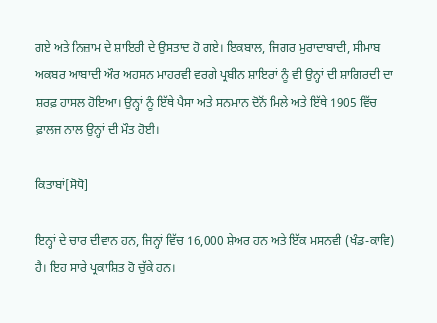ਗਏ ਅਤੇ ਨਿਜ਼ਾਮ ਦੇ ਸ਼ਾਇਰੀ ਦੇ ਉਸਤਾਦ ਹੋ ਗਏ। ਇਕਬਾਲ, ਜਿਗਰ ਮੁਰਾਦਾਬਾਦੀ, ਸੀਮਾਬ ਅਕਬਰ ਆਬਾਦੀ ਔਰ ਅਹਸਨ ਮਾਹਰਵੀ ਵਰਗੇ ਪ੍ਰਬੀਨ ਸ਼ਾਇਰਾਂ ਨੂੰ ਵੀ ਉਨ੍ਹਾਂ ਦੀ ਸ਼ਾਗਿਰਦੀ ਦਾ ਸ਼ਰਫ਼ ਹਾਸਲ ਹੋਇਆ। ਉਨ੍ਹਾਂ ਨੂੰ ਇੱਥੇ ਪੈਸਾ ਅਤੇ ਸਨਮਾਨ ਦੋਨੋਂ ਮਿਲੇ ਅਤੇ ਇੱਥੇ 1905 ਵਿੱਚ ਫ਼ਾਲਜ ਨਾਲ ਉਨ੍ਹਾਂ ਦੀ ਮੌਤ ਹੋਈ।

ਕਿਤਾਬਾਂ[ਸੋਧੋ]

ਇਨ੍ਹਾਂ ਦੇ ਚਾਰ ਦੀਵਾਨ ਹਨ, ਜਿਨ੍ਹਾਂ ਵਿੱਚ 16,000 ਸ਼ੇਅਰ ਹਨ ਅਤੇ ਇੱਕ ਮਸਨਵੀ (ਖੰਡ-ਕਾਵਿ) ਹੈ। ਇਹ ਸਾਰੇ ਪ੍ਰਕਾਸ਼ਿਤ ਹੋ ਚੁੱਕੇ ਹਨ।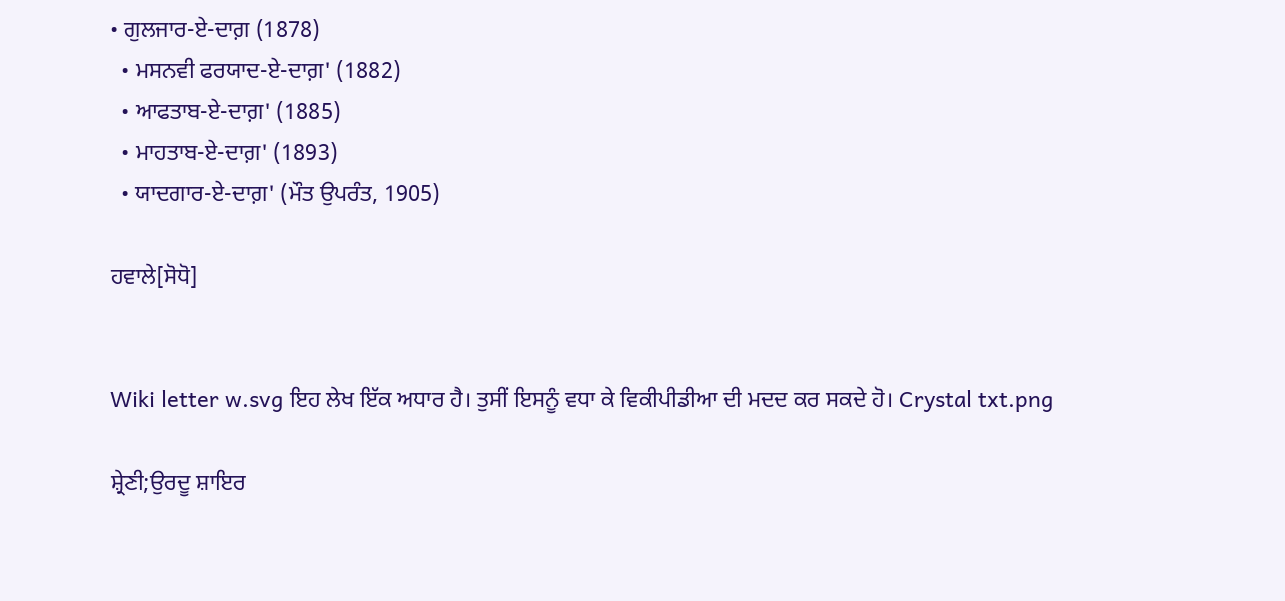• ਗੁਲਜਾਰ-ਏ-ਦਾਗ਼ (1878)
  • ਮਸਨਵੀ ਫਰਯਾਦ-ਏ-ਦਾਗ਼' (1882)
  • ਆਫਤਾਬ-ਏ-ਦਾਗ਼' (1885)
  • ਮਾਹਤਾਬ-ਏ-ਦਾਗ਼' (1893)
  • ਯਾਦਗਾਰ-ਏ-ਦਾਗ਼' (ਮੌਤ ਉਪਰੰਤ, 1905)

ਹਵਾਲੇ[ਸੋਧੋ]


Wiki letter w.svg ਇਹ ਲੇਖ ਇੱਕ ਅਧਾਰ ਹੈ। ਤੁਸੀਂ ਇਸਨੂੰ ਵਧਾ ਕੇ ਵਿਕੀਪੀਡੀਆ ਦੀ ਮਦਦ ਕਰ ਸਕਦੇ ਹੋ। Crystal txt.png

ਸ਼੍ਰੇਣੀ;ਉਰਦੂ ਸ਼ਾਇਰ